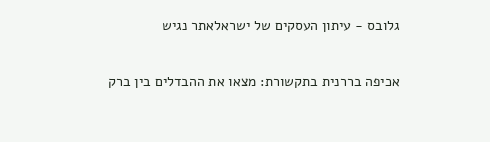גלובס - עיתון העסקים של ישראלאתר נגיש

אכיפה בררנית בתקשורת: מצאו את ההבדלים בין ברק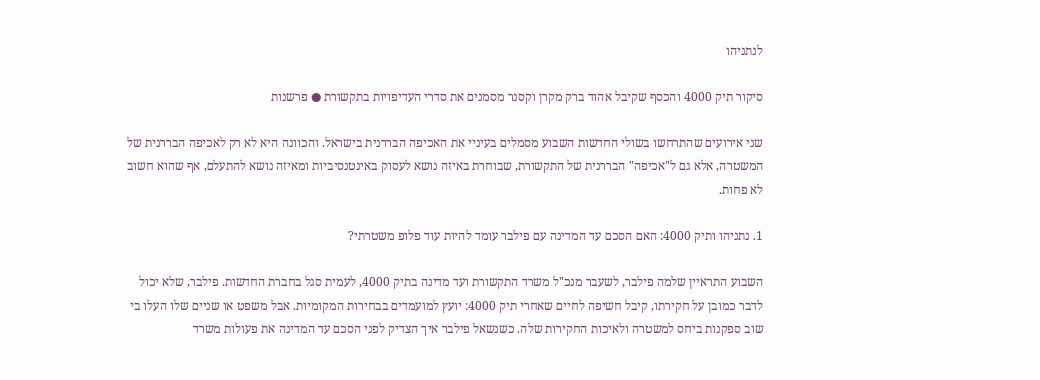לנתניהו

סיקור תיק 4000 והכסף שקיבל אהוד ברק מקרן וקסנר מסמנים את סדרי העדיפויות בתקשורת ● פרשנות

שני אירועים שהתרחשו בשולי החדשות השבוע מסמלים בעיניי את האכיפה הבררנית בישראל. והכוונה היא לא רק לאכיפה הבררנית של המשטרה, אלא גם ל"אכיפה" הבררנית של התקשורת, שבוחרת באיזה נושא לעסוק באינטנסיביות ומאיזה נושא להתעלם, אף שהוא חשוב לא פחות.

1. נתניהו ותיק 4000: האם הסכם עד המדינה עם פילבר עומד להיות עוד פלופ משטרתי?

השבוע התראיין שלמה פילבר, לשעבר מנכ"ל משרד התקשורת ועד מדינה בתיק 4000, לעמית סגל בחברת החדשות. פילבר, שלא יכול לדבר כמובן על חקירתו, קיבל חשיפה לחיים שאחרי תיק 4000: יועץ למועמדים בבחירות המקומיות. אבל משפט או שניים שלו העלו בי שוב ספקנות ביחס למשטרה ולאיכות החקירות שלה. כשנשאל פילבר איך הצדיק לפני הסכם עד המדינה את פעולות משרד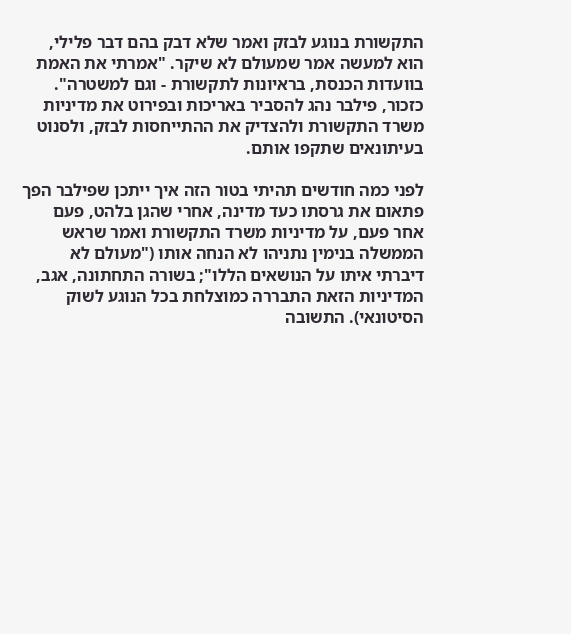התקשורת בנוגע לבזק ואמר שלא דבק בהם דבר פלילי, הוא למעשה אמר שמעולם לא שיקר. "אמרתי את האמת בוועדות הכנסת, בראיונות לתקשורת - וגם למשטרה". כזכור, פילבר נהג להסביר באריכות ובפירוט את מדיניות משרד התקשורת ולהצדיק את ההתייחסות לבזק, ולסנוט בעיתונאים שתקפו אותם.

לפני כמה חודשים תהיתי בטור הזה איך ייתכן שפילבר הפך פתאום את גרסתו כעד מדינה, אחרי שהגן בלהט, פעם אחר פעם, על מדיניות משרד התקשורת ואמר שראש הממשלה בנימין נתניהו לא הנחה אותו ("מעולם לא דיברתי איתו על הנושאים הללו"; בשורה התחתונה, אגב, המדיניות הזאת התבררה כמוצלחת בכל הנוגע לשוק הסיטונאי). התשובה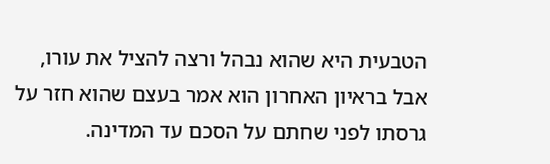הטבעית היא שהוא נבהל ורצה להציל את עורו, אבל בראיון האחרון הוא אמר בעצם שהוא חזר על גרסתו לפני שחתם על הסכם עד המדינה.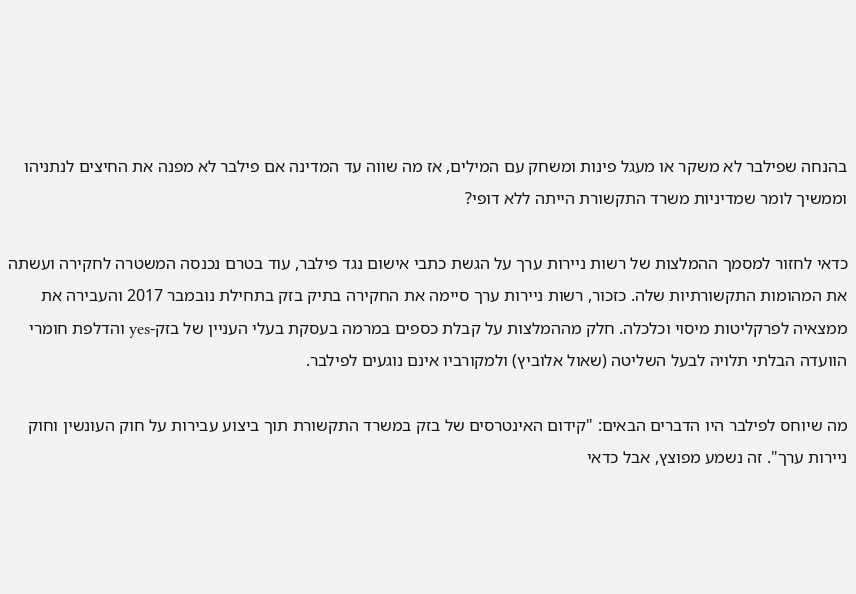בהנחה שפילבר לא משקר או מעגל פינות ומשחק עם המילים, אז מה שווה עד המדינה אם פילבר לא מפנה את החיצים לנתניהו וממשיך לומר שמדיניות משרד התקשורת הייתה ללא דופי?

כדאי לחזור למסמך ההמלצות של רשות ניירות ערך על הגשת כתבי אישום נגד פילבר, עוד בטרם נכנסה המשטרה לחקירה ועשתה את המהומות התקשורתיות שלה. כזכור, רשות ניירות ערך סיימה את החקירה בתיק בזק בתחילת נובמבר 2017 והעבירה את ממצאיה לפרקליטות מיסוי וכלכלה. חלק מההמלצות על קבלת כספים במרמה בעסקת בעלי העניין של בזק-yes והדלפת חומרי הוועדה הבלתי תלויה לבעל השליטה (שאול אלוביץ) ולמקורביו אינם נוגעים לפילבר.

מה שיוחס לפילבר היו הדברים הבאים: "קידום האינטרסים של בזק במשרד התקשורת תוך ביצוע עבירות על חוק העונשין וחוק ניירות ערך". זה נשמע מפוצץ, אבל כדאי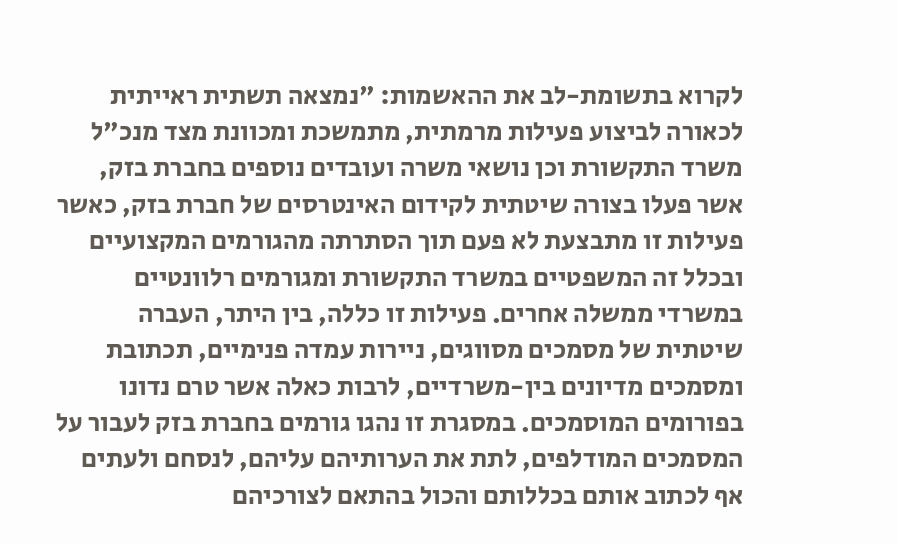לקרוא בתשומת-לב את ההאשמות: "נמצאה תשתית ראייתית לכאורה לביצוע פעילות מרמתית, מתמשכת ומכוונת מצד מנכ"ל משרד התקשורת וכן נושאי משרה ועובדים נוספים בחברת בזק, אשר פעלו בצורה שיטתית לקידום האינטרסים של חברת בזק, כאשר פעילות זו מתבצעת לא פעם תוך הסתרתה מהגורמים המקצועיים ובכלל זה המשפטיים במשרד התקשורת ומגורמים רלוונטיים במשרדי ממשלה אחרים. פעילות זו כללה, בין היתר, העברה שיטתית של מסמכים מסווגים, ניירות עמדה פנימיים, תכתובת ומסמכים מדיונים בין-משרדיים, לרבות כאלה אשר טרם נדונו בפורומים המוסמכים. במסגרת זו נהגו גורמים בחברת בזק לעבור על המסמכים המודלפים, לתת את הערותיהם עליהם, לנסחם ולעתים אף לכתוב אותם בכללותם והכול בהתאם לצורכיהם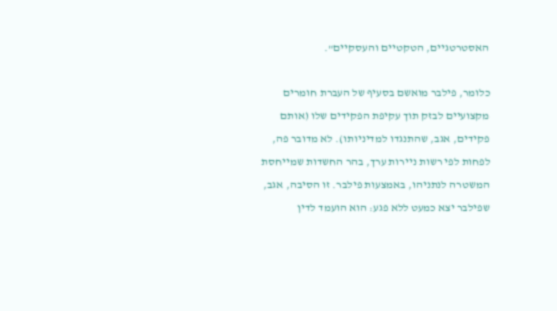האסטרטגיים, הטקטיים והעסקיים".

כלומר, פילבר מואשם בסעיף של העברת חומרים מקצועיים לבזק תוך עקיפת הפקידים שלו (אותם פקידים, אגב, שהתנגדו למדיניותו). לא מדובר פה, לפחות לפי רשות ניירות ערך, בהר החשדות שמייחסת המשטרה לנתניהו, באמצעות פילבר. זו הסיבה, אגב, שפילבר יצא כמעט ללא פגע: הוא הועמד לדין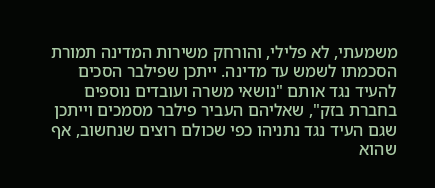משמעתי, לא פלילי, והורחק משירות המדינה תמורת הסכמתו לשמש עד מדינה. ייתכן שפילבר הסכים להעיד נגד אותם "נושאי משרה ועובדים נוספים בחברת בזק", שאליהם העביר פילבר מסמכים וייתכן שגם העיד נגד נתניהו כפי שכולם רוצים שנחשוב, אף שהוא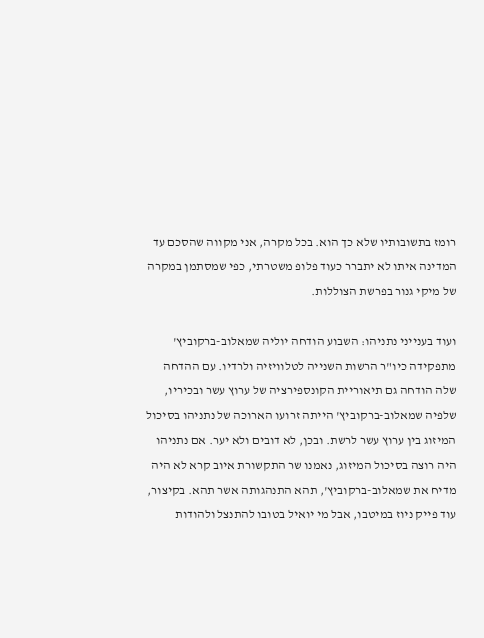רומז בתשובותיו שלא כך הוא. בכל מקרה, אני מקווה שהסכם עד המדינה איתו לא יתברר כעוד פלופ משטרתי, כפי שמסתמן במקרה של מיקי גנור בפרשת הצוללות.

ועוד בענייני נתניהו: השבוע הודחה יוליה שמאלוב-ברקוביץ' מתפקידה כיו"ר הרשות השנייה לטלוויזיה ולרדיו. עם ההדחה שלה הודחה גם תיאוריית הקונספירציה של ערוץ עשר ובכיריו, שלפיה שמאלוב-ברקוביץ' הייתה זרועו הארוכה של נתניהו בסיכול המיזוג בין ערוץ עשר לרשת. ובכן, לא דובים ולא יער. אם נתניהו היה רוצה בסיכול המיזוג, נאמנו שר התקשורת איוב קרא לא היה מדיח את שמאלוב-ברקוביץ', תהא התנהגותה אשר תהא. בקיצור, עוד פייק ניוז במיטבו, אבל מי יואיל בטובו להתנצל ולהודות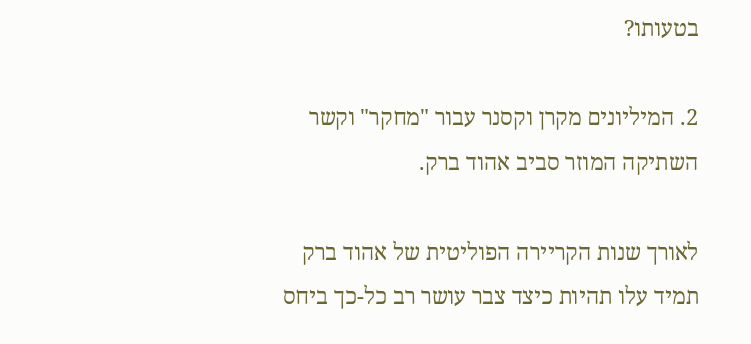בטעותו?

2. המיליונים מקרן וקסנר עבור "מחקר" וקשר השתיקה המוזר סביב אהוד ברק.

לאורך שנות הקריירה הפוליטית של אהוד ברק תמיד עלו תהיות כיצד צבר עושר רב כל-כך ביחס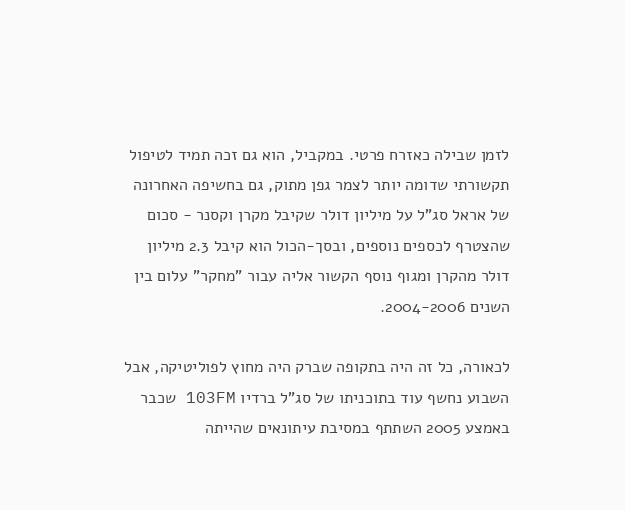לזמן שבילה כאזרח פרטי. במקביל, הוא גם זכה תמיד לטיפול תקשורתי שדומה יותר לצמר גפן מתוק, גם בחשיפה האחרונה של אראל סג"ל על מיליון דולר שקיבל מקרן וקסנר - סכום שהצטרף לכספים נוספים, ובסך-הכול הוא קיבל 2.3 מיליון דולר מהקרן ומגוף נוסף הקשור אליה עבור "מחקר" עלום בין השנים 2004-2006.

לכאורה, כל זה היה בתקופה שברק היה מחוץ לפוליטיקה, אבל השבוע נחשף עוד בתוכניתו של סג"ל ברדיו 103FM שכבר באמצע 2005 השתתף במסיבת עיתונאים שהייתה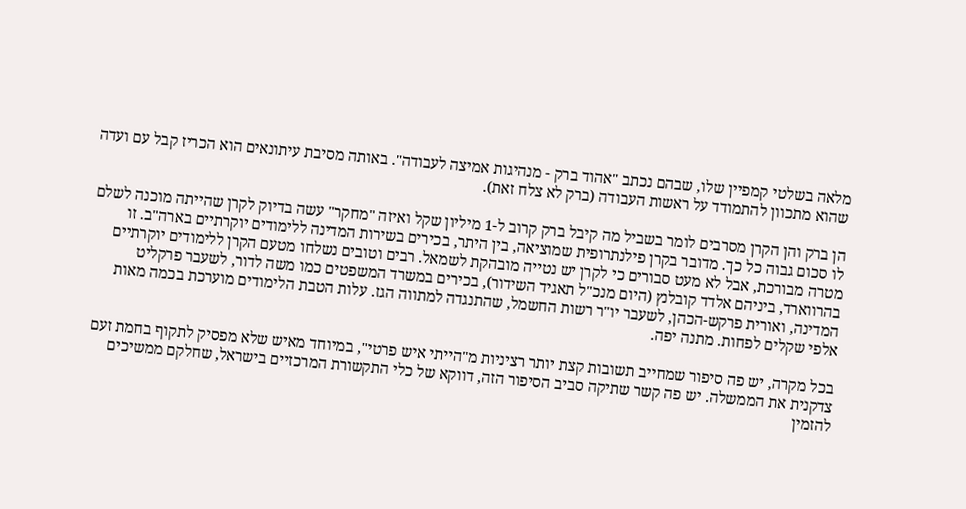מלאה בשלטי קמפיין שלו, שבהם נכתב "אהוד ברק - מנהיגות אמיצה לעבודה". באותה מסיבת עיתונאים הוא הכריז קבל עם ועדה שהוא מתכוון להתמודד על ראשות העבודה (ברק לא צלח זאת).

הן ברק והן הקרן מסרבים לומר בשביל מה קיבל ברק קרוב ל-1 מיליון שקל ואיזה "מחקר" עשה בדיוק לקרן שהייתה מוכנה לשלם לו סכום גבוה כל כך. מדובר בקרן פילנתרופית שמוציאה, בין היתר, בכירים בשירות המדינה ללימודים יוקרתיים בארה"ב. זו מטרה מבורכת, אבל לא מעט סבורים כי לקרן יש נטייה מובהקת לשמאל. רבים וטובים נשלחו מטעם הקרן ללימודים יוקרתיים בהרווארד, ביניהם אלדד קובלנץ (היום מנכ"ל תאגיד השידור), בכירים במשרד המשפטים כמו משה לדור, לשעבר פרקליט המדינה, ואורית פרקש-הכהן, לשעבר יו"ר רשות החשמל, שהתנגדה למתווה הגז. עלות הטבת הלימודים מוערכת בכמה מאות אלפי שקלים לפחות. מתנה יפה.

בכל מקרה, יש פה סיפור שמחייב תשובות קצת יותר רציניות מ"הייתי איש פרטי", במיוחד מאיש שלא מפסיק לתקוף בחמת זעם צדקנית את הממשלה. יש פה קשר שתיקה סביב הסיפור הזה, דווקא של כלי התקשורת המרכזיים בישראל, שחלקם ממשיכים להזמין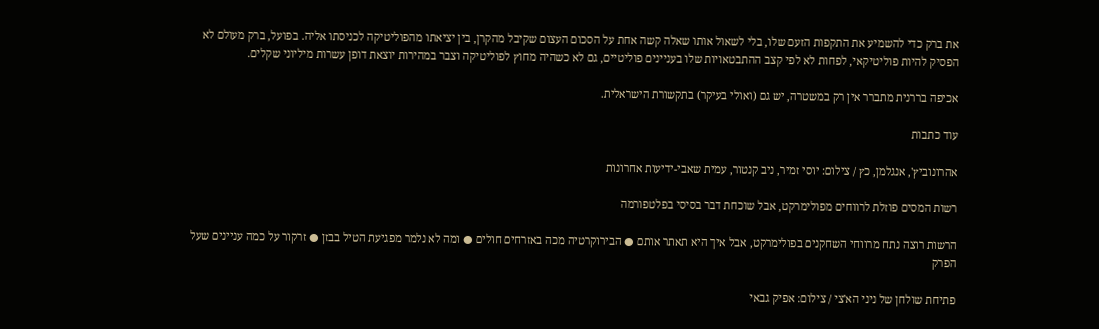את ברק כדי להשמיע את התקפות הזעם שלו, בלי לשאול אותו שאלה קשה אחת על הסכום העצום שקיבל מהקרן, בין יציאתו מהפוליטיקה לכניסתו אליה. בפועל, ברק מעולם לא הפסיק להיות פוליטיקאי, לפחות לא לפי קצב ההתבטאויות שלו בעניינים פוליטיים, גם לא כשהיה מחוץ לפוליטיקה וצבר במהירות יוצאת דופן עשרות מיליוני שקלים.

אכיפה בררנית מתברר אין רק במשטרה, יש גם (ואולי בעיקר) בתקשורת הישראלית.

עוד כתבות

אהרונוביץ', אנגלמן, כץ / צילום: יוסי זמיר, ניב קנטור, עמית שאבי-ידיעות אחרונות

רשות המסים פוזלת לרווחים מפולימרקט, אבל שוכחת דבר בסיסי בפלטפורמה

הרשות רוצה נתח מרווחי השחקנים בפולימרקט, אבל איך היא תאתר אותם ● הבירוקרטיה מכה באזרחים חולים ● ומה לא נלמר מפגיעת הטיל בבזן ● זרקור על כמה עניינים שעל הפרק

פתיחת שולחן של ניני הא'צי / צילום: אפיק גבאי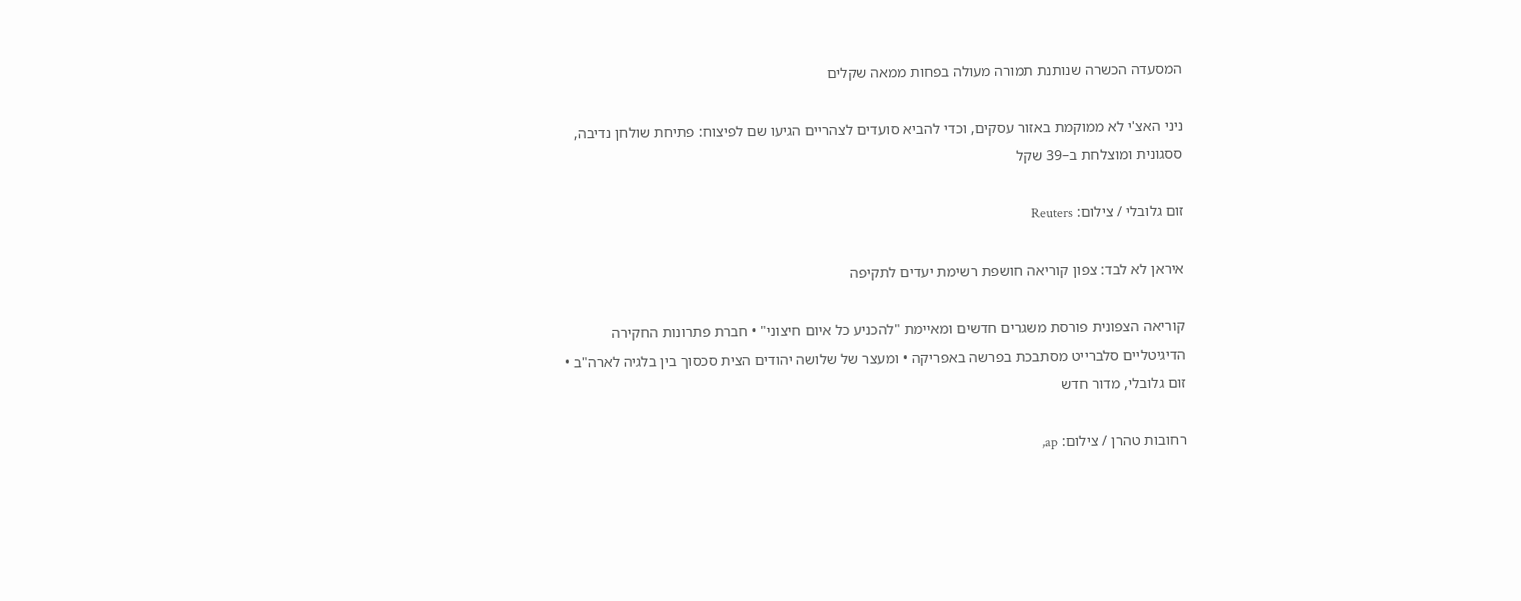המסעדה הכשרה שנותנת תמורה מעולה בפחות ממאה שקלים

ניני האצ'י לא ממוקמת באזור עסקים, וכדי להביא סועדים לצהריים הגיעו שם לפיצוח: פתיחת שולחן נדיבה, ססגונית ומוצלחת ב–39 שקל

זום גלובלי / צילום: Reuters

איראן לא לבד: צפון קוריאה חושפת רשימת יעדים לתקיפה

קוריאה הצפונית פורסת משגרים חדשים ומאיימת "להכניע כל איום חיצוני" • חברת פתרונות החקירה הדיגיטליים סלברייט מסתבכת בפרשה באפריקה • ומעצר של שלושה יהודים הצית סכסוך בין בלגיה לארה"ב • זום גלובלי, מדור חדש

רחובות טהרן / צילום: ap,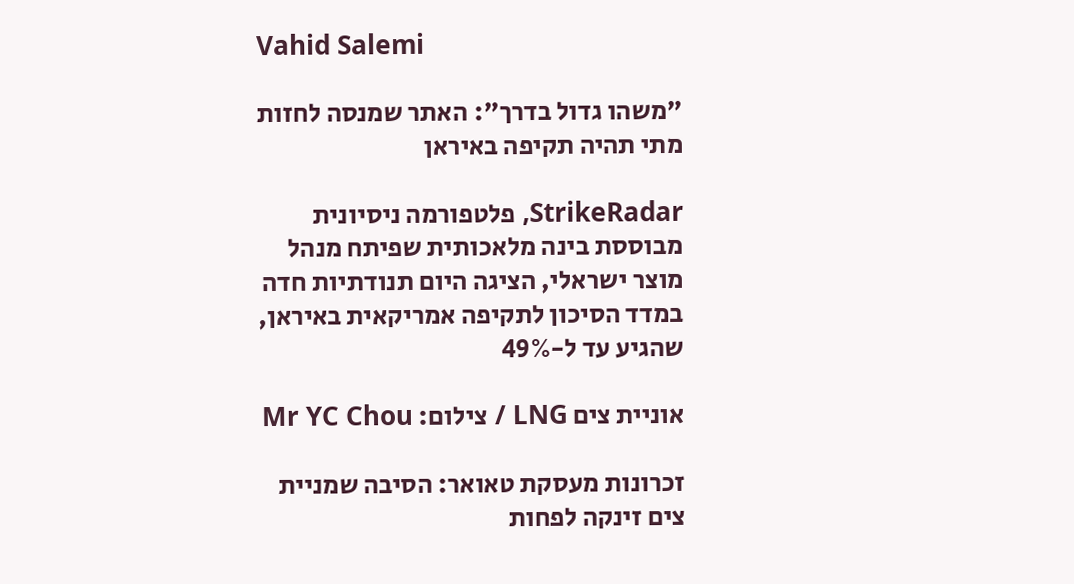Vahid Salemi

"משהו גדול בדרך": האתר שמנסה לחזות מתי תהיה תקיפה באיראן

StrikeRadar, פלטפורמה ניסיונית מבוססת בינה מלאכותית שפיתח מנהל מוצר ישראלי, הציגה היום תנודתיות חדה במדד הסיכון לתקיפה אמריקאית באיראן, שהגיע עד ל-49%

אוניית צים LNG / צילום: Mr YC Chou

זכרונות מעסקת טאואר: הסיבה שמניית צים זינקה לפחות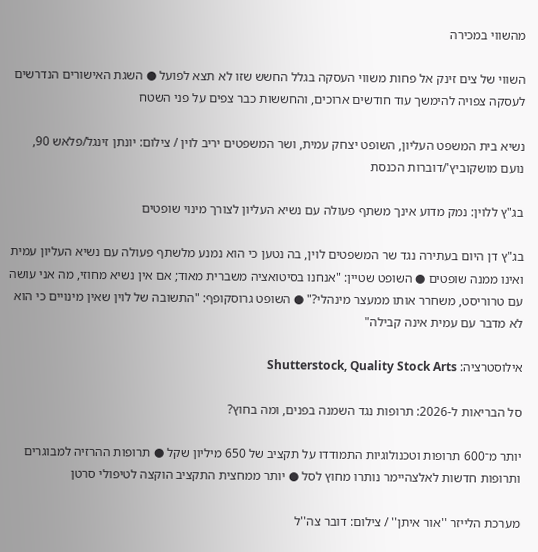מהשווי במכירה

השווי של צים זינק אל פחות משווי העסקה בגלל החשש שזו לא תצא לפועל ● השגת האישורים הנדרשים לעסקה צפויה להימשך עוד חודשים ארוכים, והחששות כבר צפים על פני השטח

נשיא בית המשפט העליון, השופט יצחק עמית, ושר המשפטים יריב לוין / צילום: יונתן זינגל/פלאש 90, נועם מושקוביץ'/דוברות הכנסת

בג"ץ ללוין: נמק מדוע אינך משתף פעולה עם נשיא העליון לצורך מינוי שופטים

בג"ץ דן היום בעתירה נגד שר המשפטים לוין, בה נטען כי הוא נמנע מלשתף פעולה עם נשיא העליון עמית ואינו ממנה שופטים ● השופט שטיין: "אנחנו בסיטואציה משברית מאוד; אם אין נשיא מחוזי, מה אני עושה עם טרוריסט, משחרר אותו ממעצר מינהלי?" ● השופט גרוסקופף: "התשובה של לוין שאין מינויים כי הוא לא מדבר עם עמית אינה קבילה"

אילוסטרציה: Shutterstock, Quality Stock Arts

סל הבריאות ל-2026: תרופות נגד השמנה בפנים, ומה בחוץ?

יותר מ־600 תרופות וטכנולוגיות התמודדו על תקציב של 650 מיליון שקל ● תרופות ההרזיה למבוגרים ותרופות חדשות לאלצהיימר נותרו מחוץ לסל ● יותר ממחצית התקציב הוקצה לטיפולי סרטן

מערכת הלייזר ''אור איתן'' / צילום: דובר צה''ל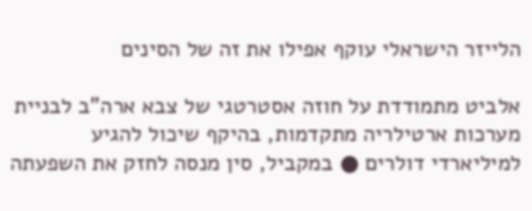הלייזר הישראלי עוקף אפילו את זה של הסינים

אלביט מתמודדת על חוזה אסטרטגי של צבא ארה"ב לבניית מערכות ארטילריה מתקדמות, בהיקף שיכול להגיע למיליארדי דולרים ● במקביל, סין מנסה לחזק את השפעתה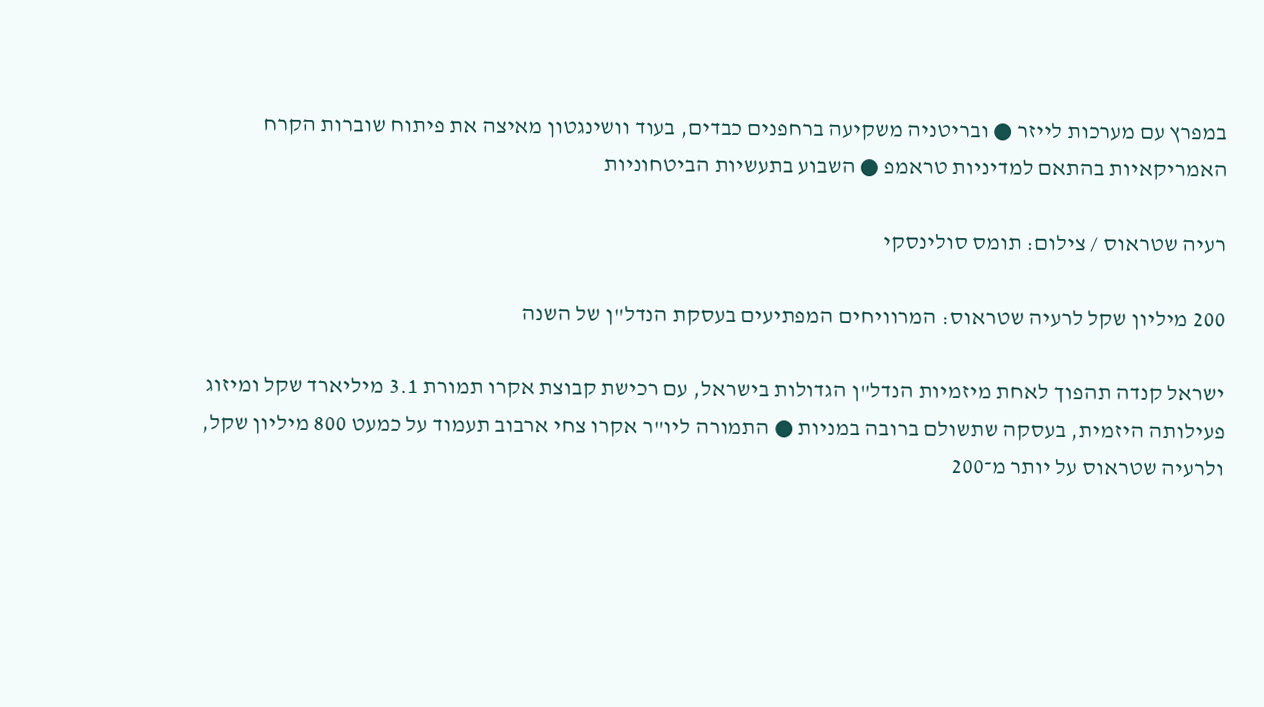במפרץ עם מערכות לייזר ● ובריטניה משקיעה ברחפנים כבדים, בעוד וושינגטון מאיצה את פיתוח שוברות הקרח האמריקאיות בהתאם למדיניות טראמפ ● השבוע בתעשיות הביטחוניות

רעיה שטראוס / צילום: תומס סולינסקי

200 מיליון שקל לרעיה שטראוס: המרוויחים המפתיעים בעסקת הנדל"ן של השנה

ישראל קנדה תהפוך לאחת מיזמיות הנדל"ן הגדולות בישראל, עם רכישת קבוצת אקרו תמורת 3.1 מיליארד שקל ומיזוג פעילותה היזמית, בעסקה שתשולם ברובה במניות ● התמורה ליו"ר אקרו צחי ארבוב תעמוד על כמעט 800 מיליון שקל, ולרעיה שטראוס על יותר מ־200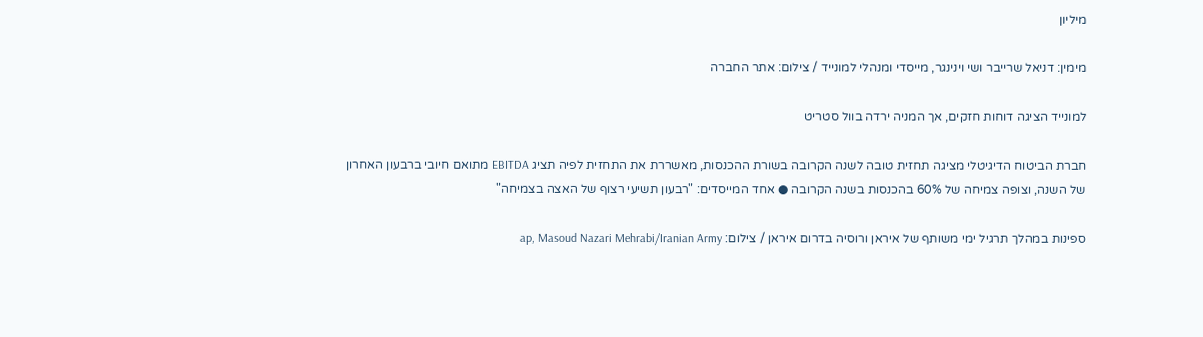מיליון

מימין: דניאל שרייבר ושי וינינגר, מייסדי ומנהלי למונייד / צילום: אתר החברה

למונייד הציגה דוחות חזקים, אך המניה ירדה בוול סטריט

חברת הביטוח הדיגיטלי מציגה תחזית טובה לשנה הקרובה בשורת ההכנסות, מאשררת את התחזית לפיה תציג EBITDA מתואם חיובי ברבעון האחרון של השנה, וצופה צמיחה של 60% בהכנסות בשנה הקרובה ● אחד המייסדים: "רבעון תשיעי רצוף של האצה בצמיחה"

ספינות במהלך תרגיל ימי משותף של איראן ורוסיה בדרום איראן / צילום: ap, Masoud Nazari Mehrabi/Iranian Army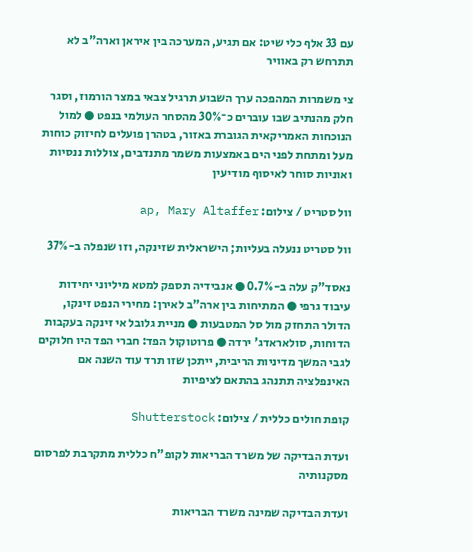עם 33 אלף כלי שיט: אם תגיע, המערכה בין איראן וארה"ב לא תתרחש רק באוויר

צי משמרות המהפכה ערך השבוע תרגיל צבאי במצר הורמוז, וסגר חלק מהנתיב שבו עוברים כ־30% מהסחר העולמי בנפט ● למול הנוכחות האמריקאית הגוברת באזור, בטהרן פועלים לחיזוק כוחות מעל ומתחת לפני הים באמצעות משמר מתנדבים, צוללות ננסיות ואוניות סוחר לאיסוף מודיעין

וול סטריט / צילום: ap, Mary Altaffer

וול סטריט ננעלה בעליות; הישראלית שזינקה, וזו שנפלה ב-37%

נאסד"ק עלה ב-0.7% ● אנבידיה תספק למטא מיליוני יחידות עיבוד גרפי ● המתיחות בין ארה"ב לאירן: מחירי הנפט זינקו, הדולר התחזק מול סל המטבעות ● מניית גלובל אי זינקה בעקבות הדוחות, סולאראדג' ירדה ● פרוטוקול הפד: חברי הפד היו חלוקים לגבי המשך מדיניות הריבית, ייתכן שזו תרד עוד השנה אם האינפלציה תתנהג בהתאם לציפיות

קופת חולים כללית / צילום: Shutterstock

ועדת הבדיקה של משרד הבריאות לקופ"ח כללית מתקרבת לפרסום מסקנותיה

ועדת הבדיקה שמינה משרד הבריאות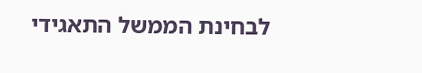לבחינת הממשל התאגידי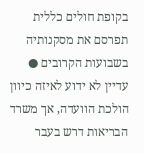בקופת חולים כללית תפרסם את מסקנותיה בשבועות הקרובים ● עדיין לא ידוע לאיזה כיוון הולכת הוועדה, אך משרד הבריאות דרש בעבר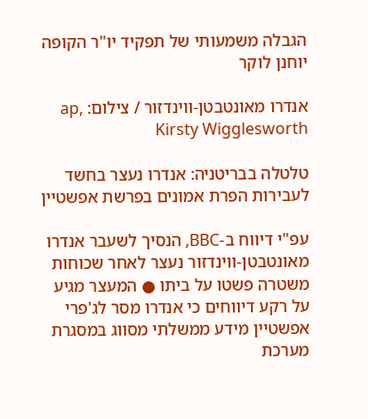הגבלה משמעותי של תפקיד יו"ר הקופה יוחנן לוקר

אנדרו מאונטבטן-ווינדזור / צילום: ap, Kirsty Wigglesworth

טלטלה בבריטניה: אנדרו נעצר בחשד לעבירות הפרת אמונים בפרשת אפשטיין

עפ"י דיווח ב-BBC, הנסיך לשעבר אנדרו מאונטבטן-ווינדזור נעצר לאחר שכוחות משטרה פשטו על ביתו ● המעצר מגיע על רקע דיווחים כי אנדרו מסר לג'פרי אפשטיין מידע ממשלתי מסווג במסגרת מערכת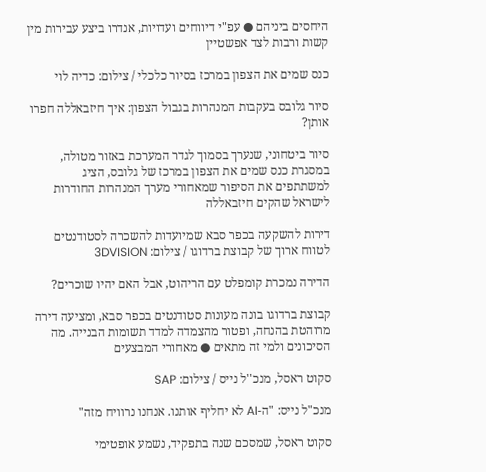היחסים ביניהם ● עפ"י דיווחים ועדויות, אנדרו ביצע עבירות מין קשות ורבות לצד אפשטיין

כנס שמים את הצפון במרכז בסיור כלכלי / צילום: כדיה לוי

סיור גלובס בעקבות המנהרות בגבול הצפון: איך חיזבאללה חפרו אותן?

סיור ביטחוני, שנערך בסמוך לגדר המערכת באזור מטולה, במסגרת כנס שמים את הצפון במרכז של גלובס, הציג למשתתפים את הסיפור שמאחורי מערך המנהרות החודרות לישראל שהקים חיזבאללה

דירות להשקעה בכפר סבא שמיועדות להשכרה לסטודנטים לטווח ארוך של קבוצת ברדוגו / צילום: 3DVISION

הדירה נמכרת קומפלט עם הריהוט, אבל האם יהיו שוכרים?

קבוצת ברדוגו בונה מעונות סטודנטים בכפר סבא, ומציעה דירה מרוהטת בהנחה, ופטור מהצמדה למדד תשומות הבנייה. מה הסיכונים ולמי זה מתאים ● מאחורי המבצעים

סקוט ראסל, מנכ''ל נייס / צילום: SAP

מנכ"ל נייס: "ה-AI לא יחליף אותנו. אנחנו נרוויח מזה"

סקוט ראסל, שמסכם שנה בתפקיד, נשמע אופטימי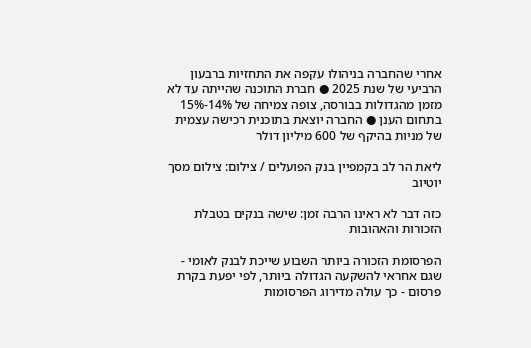אחרי שהחברה בניהולו עקפה את התחזיות ברבעון הרביעי של שנת 2025 ● חברת התוכנה שהייתה עד לא מזמן מהגדולות בבורסה, צופה צמיחה של 14%-15% בתחום הענן ● החברה יוצאת בתוכנית רכישה עצמית של מניות בהיקף של 600 מיליון דולר

ליאת הר לב בקמפיין בנק הפועלים / צילום: צילום מסך יוטיוב

כזה דבר לא ראינו הרבה זמן: שישה בנקים בטבלת הזכורות והאהובות

הפרסומת הזכורה ביותר השבוע שייכת לבנק לאומי - שגם אחראי להשקעה הגדולה ביותר, לפי יפעת בקרת פרסום - כך עולה מדירוג הפרסומות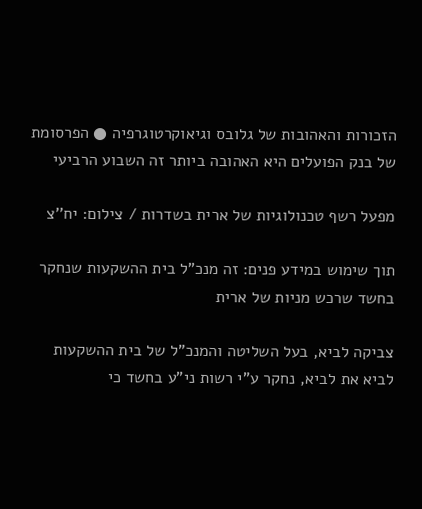הזכורות והאהובות של גלובס וגיאוקרטוגרפיה ● הפרסומת של בנק הפועלים היא האהובה ביותר זה השבוע הרביעי

מפעל רשף טכנולוגיות של ארית בשדרות / צילום: יח''צ

תוך שימוש במידע פנים: זה מנכ"ל בית ההשקעות שנחקר בחשד שרכש מניות של ארית

צביקה לביא, בעל השליטה והמנכ"ל של בית ההשקעות לביא את לביא, נחקר ע"י רשות ני"ע בחשד כי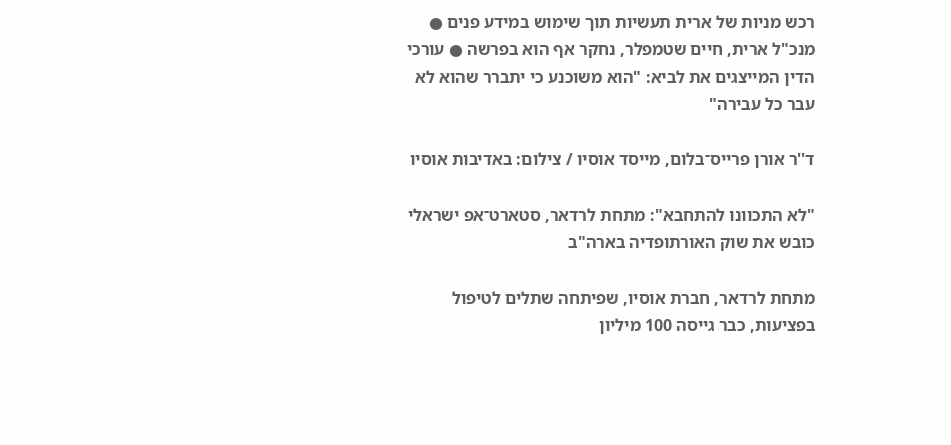רכש מניות של ארית תעשיות תוך שימוש במידע פנים ● מנכ"ל ארית, חיים שטמפלר, נחקר אף הוא בפרשה ● עורכי הדין המייצגים את לביא: "הוא משוכנע כי יתברר שהוא לא עבר כל עבירה"

ד''ר אורן פרייס־בלום, מייסד אוסיו / צילום: באדיבות אוסיו

"לא התכוונו להתחבא": מתחת לרדאר, סטארט־אפ ישראלי כובש את שוק האורתופדיה בארה"ב

מתחת לרדאר, חברת אוסיו, שפיתחה שתלים לטיפול בפציעות, כבר גייסה 100 מיליון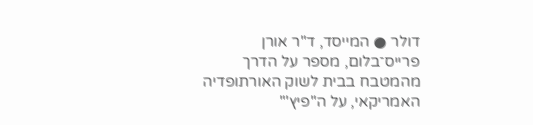דולר ● המייסד, ד"ר אורן פרייס־בלום, מספר על הדרך מהמטבח בבית לשוק האורתופדיה האמריקאי, על ה"פיץ'"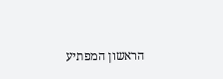הראשון המפתיע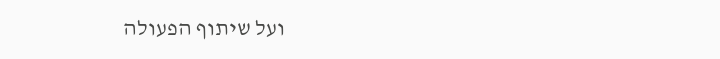ועל שיתוף הפעולה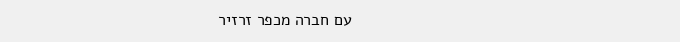עם חברה מכפר זרזיר